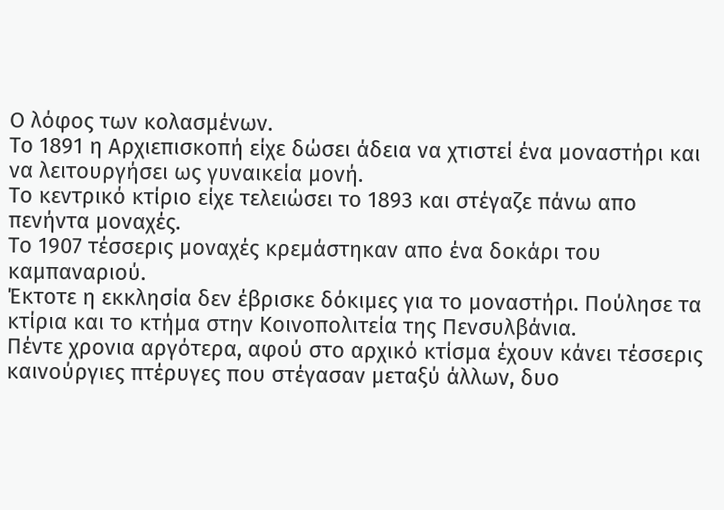Ο λόφος των κολασμένων.
Το 1891 η Αρχιεπισκοπή είχε δώσει άδεια να χτιστεί ένα μοναστήρι και να λειτουργήσει ως γυναικεία μονή.
Το κεντρικό κτίριο είχε τελειώσει το 1893 και στέγαζε πάνω απο πενήντα μοναχές.
Το 1907 τέσσερις μοναχές κρεμάστηκαν απο ένα δοκάρι του καμπαναριού.
Έκτοτε η εκκλησία δεν έβρισκε δόκιμες για το μοναστήρι. Πούλησε τα κτίρια και το κτήμα στην Κοινοπολιτεία της Πενσυλβάνια.
Πέντε χρονια αργότερα, αφού στο αρχικό κτίσμα έχουν κάνει τέσσερις καινούργιες πτέρυγες που στέγασαν μεταξύ άλλων, δυο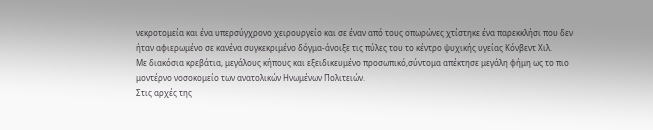νεκροτομεία και ένα υπερσύγχρονο χειρουργείο και σε έναν από τους οπωρώνες χτίστηκε ένα παρεκκλήσι που δεν ήταν αφιερωμένο σε κανένα συγκεκριμένο δόγμα-άνοιξε τις πύλες του το κέντρο ψυχικής υγείας Κόνβεντ Χιλ.
Με διακόσια κρεβάτια, μεγάλους κήπους και εξειδικευμένο προσωπικό,σύντομα απέκτησε μεγάλη φήμη ως το πιο μοντέρνο νοσοκομείο των ανατολικών Ηνωμένων Πολιτειών.
Στις αρχές της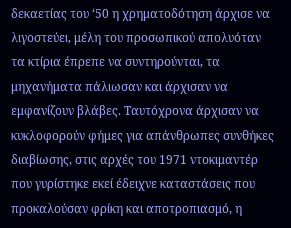δεκαετίας του ‘50 η χρηματοδότηση άρχισε να λιγοστεύει, μέλη του προσωπικού απολυόταν τα κτίρια έπρεπε να συντηρούνται, τα μηχανήματα πάλιωσαν και άρχισαν να εμφανίζουν βλάβες. Ταυτόχρονα άρχισαν να κυκλοφορούν φήμες για απάνθρωπες συνθήκες διαβίωσης, στις αρχές του 1971 ντοκιμαντέρ που γυρίστηκε εκεί έδειχνε καταστάσεις που προκαλούσαν φρίκη και αποτροπιασμό, η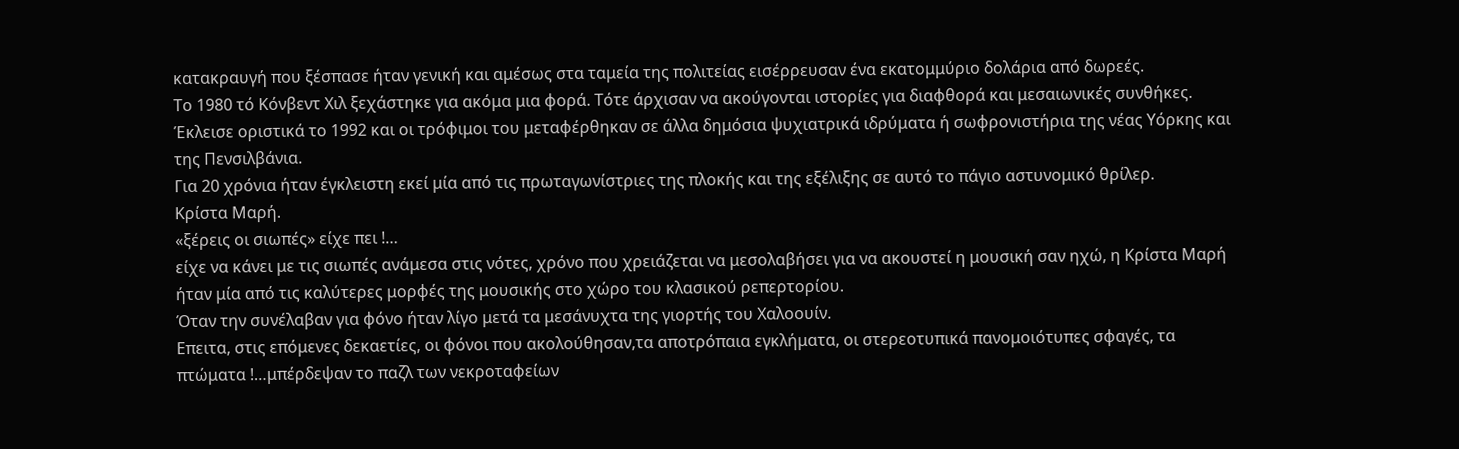κατακραυγή που ξέσπασε ήταν γενική και αμέσως στα ταμεία της πολιτείας εισέρρευσαν ένα εκατομμύριο δολάρια από δωρεές.
Το 1980 τό Κόνβεντ Χιλ ξεχάστηκε για ακόμα μια φορά. Τότε άρχισαν να ακούγονται ιστορίες για διαφθορά και μεσαιωνικές συνθήκες.
Έκλεισε οριστικά το 1992 και οι τρόφιμοι του μεταφέρθηκαν σε άλλα δημόσια ψυχιατρικά ιδρύματα ή σωφρονιστήρια της νέας Υόρκης και της Πενσιλβάνια.
Για 20 χρόνια ήταν έγκλειστη εκεί μία από τις πρωταγωνίστριες της πλοκής και της εξέλιξης σε αυτό το πάγιο αστυνομικό θρίλερ.
Κρίστα Μαρή.
«ξέρεις οι σιωπές» είχε πει !…
είχε να κάνει με τις σιωπές ανάμεσα στις νότες, χρόνο που χρειάζεται να μεσολαβήσει για να ακουστεί η μουσική σαν ηχώ, η Κρίστα Μαρή ήταν μία από τις καλύτερες μορφές της μουσικής στο χώρο του κλασικού ρεπερτορίου.
Όταν την συνέλαβαν για φόνο ήταν λίγο μετά τα μεσάνυχτα της γιορτής του Χαλοουίν.
Επειτα, στις επόμενες δεκαετίες, οι φόνοι που ακολούθησαν,τα αποτρόπαια εγκλήματα, οι στερεοτυπικά πανομοιότυπες σφαγές, τα πτώματα !…μπέρδεψαν το παζλ των νεκροταφείων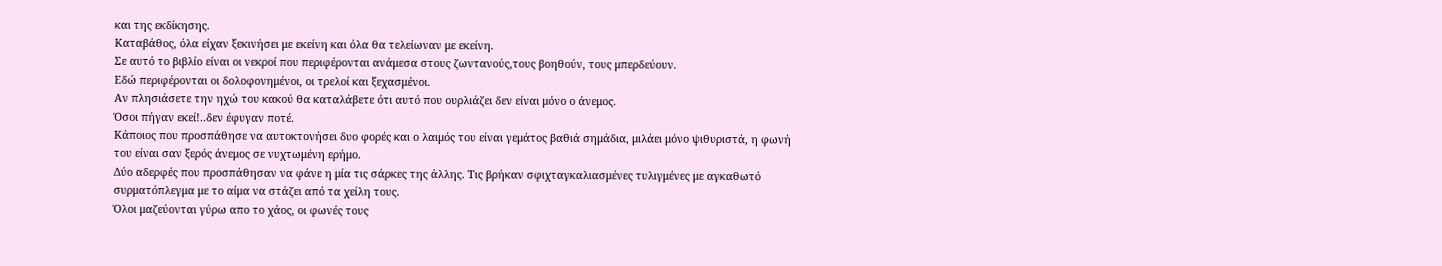και της εκδίκησης.
Καταβάθος, όλα είχαν ξεκινήσει με εκείνη και όλα θα τελείωναν με εκείνη.
Σε αυτό το βιβλίο είναι οι νεκροί που περιφέρονται ανάμεσα στους ζωντανούς,τους βοηθούν, τους μπερδεύουν.
Εδώ περιφέρονται οι δολοφονημένοι, οι τρελοί και ξεχασμένοι.
Αν πλησιάσετε την ηχώ του κακού θα καταλάβετε ότι αυτό που ουρλιάζει δεν είναι μόνο ο άνεμος.
Όσοι πήγαν εκεί!..δεν έφυγαν ποτέ.
Κάποιος που προσπάθησε να αυτοκτονήσει δυο φορές και ο λαιμός του είναι γεμάτος βαθιά σημάδια, μιλάει μόνο ψιθυριστά, η φωνή του είναι σαν ξερός άνεμος σε νυχτωμένη ερήμο.
Δύο αδερφές που προσπάθησαν να φάνε η μία τις σάρκες της άλλης. Τις βρήκαν σφιχταγκαλιασμένες τυλιγμένες με αγκαθωτό συρματόπλεγμα με το αίμα να στάζει από τα χείλη τους.
Όλοι μαζεύονται γύρω απο το χάος, οι φωνές τους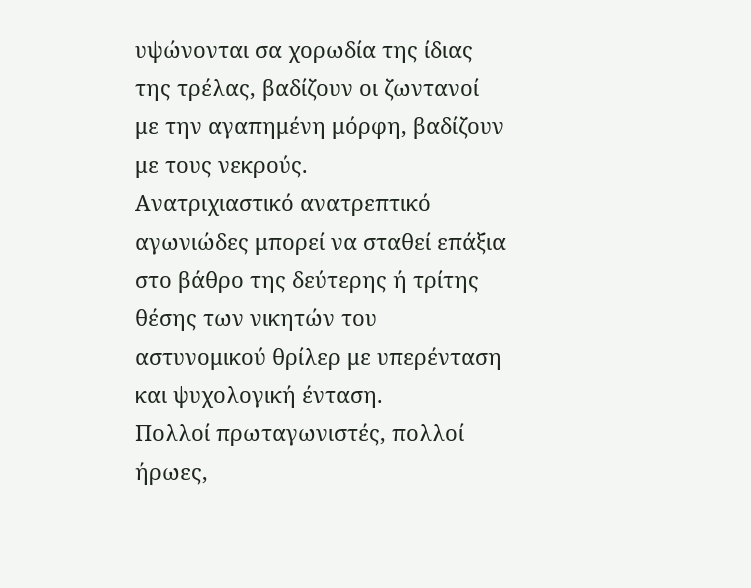υψώνονται σα χορωδία της ίδιας της τρέλας, βαδίζουν οι ζωντανοί με την αγαπημένη μόρφη, βαδίζουν με τους νεκρούς.
Ανατριχιαστικό ανατρεπτικό αγωνιώδες μπορεί να σταθεί επάξια στο βάθρο της δεύτερης ή τρίτης θέσης των νικητών του αστυνομικού θρίλερ με υπερένταση και ψυχολογική ένταση.
Πολλοί πρωταγωνιστές, πολλοί ήρωες,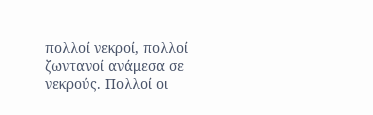πολλοί νεκροί, πολλοί ζωντανοί ανάμεσα σε νεκρούς. Πολλοί οι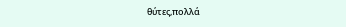θύτες,πολλά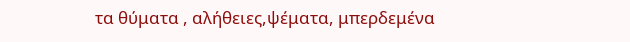τα θύματα , αλήθειες,ψέματα, μπερδεμένα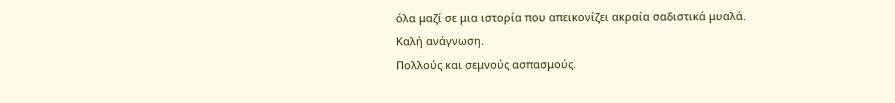όλα μαζί σε μια ιστορία που απεικονίζει ακραία σαδιστικά μυαλά.
Καλή ανάγνωση.
Πολλούς και σεμνούς ασπασμούς.